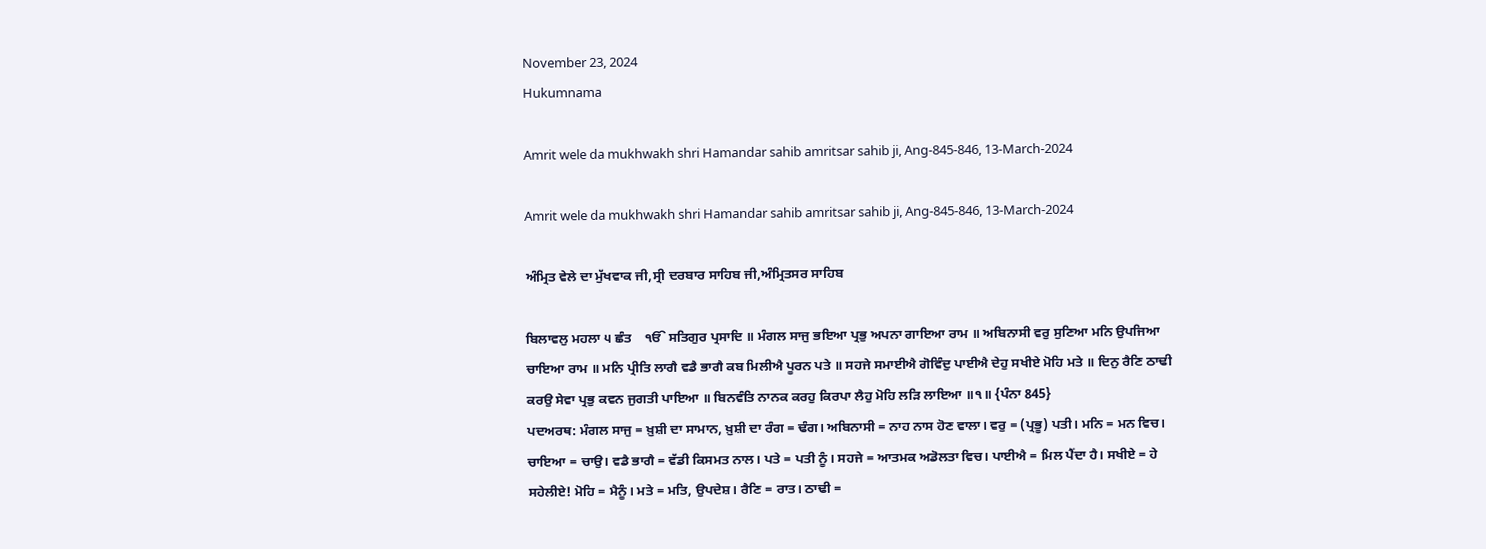November 23, 2024
Hukumnama

Amrit wele da mukhwakh shri Hamandar sahib amritsar sahib ji, Ang-845-846, 13-March-2024

Amrit wele da mukhwakh shri Hamandar sahib amritsar sahib ji, Ang-845-846, 13-March-2024

ਅੰਮ੍ਰਿਤ ਵੇਲੇ ਦਾ ਮੁੱਖਵਾਕ ਜੀ,ਸ੍ਰੀ ਦਰਬਾਰ ਸਾਹਿਬ ਜੀ,ਅੰਮ੍ਰਿਤਸਰ ਸਾਹਿਬ

ਬਿਲਾਵਲੁ ਮਹਲਾ ੫ ਛੰਤ    ੴ ਸਤਿਗੁਰ ਪ੍ਰਸਾਦਿ ॥ ਮੰਗਲ ਸਾਜੁ ਭਇਆ ਪ੍ਰਭੁ ਅਪਨਾ ਗਾਇਆ ਰਾਮ ॥ ਅਬਿਨਾਸੀ ਵਰੁ ਸੁਣਿਆ ਮਨਿ ਉਪਜਿਆ ਚਾਇਆ ਰਾਮ ॥ ਮਨਿ ਪ੍ਰੀਤਿ ਲਾਗੈ ਵਡੈ ਭਾਗੈ ਕਬ ਮਿਲੀਐ ਪੂਰਨ ਪਤੇ ॥ ਸਹਜੇ ਸਮਾਈਐ ਗੋਵਿੰਦੁ ਪਾਈਐ ਦੇਹੁ ਸਖੀਏ ਮੋਹਿ ਮਤੇ ॥ ਦਿਨੁ ਰੈਣਿ ਠਾਢੀ ਕਰਉ ਸੇਵਾ ਪ੍ਰਭੁ ਕਵਨ ਜੁਗਤੀ ਪਾਇਆ ॥ ਬਿਨਵੰਤਿ ਨਾਨਕ ਕਰਹੁ ਕਿਰਪਾ ਲੈਹੁ ਮੋਹਿ ਲੜਿ ਲਾਇਆ ॥੧॥ {ਪੰਨਾ 845}
ਪਦਅਰਥ: ਮੰਗਲ ਸਾਜੁ = ਖ਼ੁਸ਼ੀ ਦਾ ਸਾਮਾਨ, ਖ਼ੁਸ਼ੀ ਦਾ ਰੰਗ = ਢੰਗ। ਅਬਿਨਾਸੀ = ਨਾਹ ਨਾਸ ਹੋਣ ਵਾਲਾ। ਵਰੁ = (ਪ੍ਰਭੂ) ਪਤੀ। ਮਨਿ = ਮਨ ਵਿਚ। ਚਾਇਆ = ਚਾਉ। ਵਡੈ ਭਾਗੈ = ਵੱਡੀ ਕਿਸਮਤ ਨਾਲ। ਪਤੇ = ਪਤੀ ਨੂੰ। ਸਹਜੇ = ਆਤਮਕ ਅਡੋਲਤਾ ਵਿਚ। ਪਾਈਐ = ਮਿਲ ਪੈਂਦਾ ਹੈ। ਸਖੀਏ = ਹੇ ਸਹੇਲੀਏ! ਮੋਹਿ = ਮੈਨੂੰ। ਮਤੇ = ਮਤਿ, ਉਪਦੇਸ਼। ਰੈਣਿ = ਰਾਤ। ਠਾਢੀ =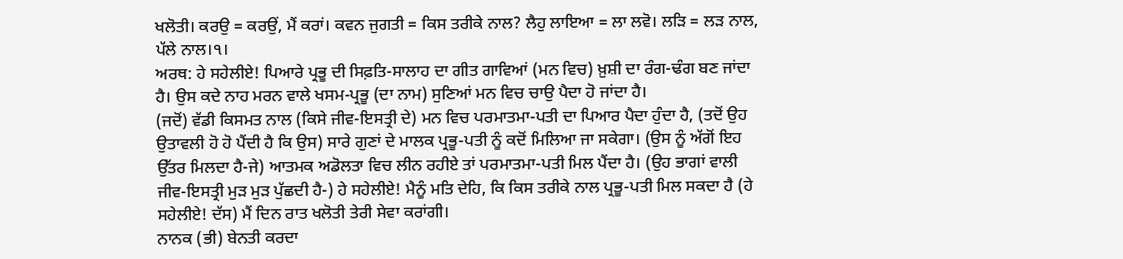ਖਲੋਤੀ। ਕਰਉ = ਕਰਉਂ, ਮੈਂ ਕਰਾਂ। ਕਵਨ ਜੁਗਤੀ = ਕਿਸ ਤਰੀਕੇ ਨਾਲ? ਲੈਹੁ ਲਾਇਆ = ਲਾ ਲਵੋ। ਲੜਿ = ਲੜ ਨਾਲ, ਪੱਲੇ ਨਾਲ।੧।
ਅਰਥ: ਹੇ ਸਹੇਲੀਏ! ਪਿਆਰੇ ਪ੍ਰਭੂ ਦੀ ਸਿਫ਼ਤਿ-ਸਾਲਾਹ ਦਾ ਗੀਤ ਗਾਵਿਆਂ (ਮਨ ਵਿਚ) ਖ਼ੁਸ਼ੀ ਦਾ ਰੰਗ-ਢੰਗ ਬਣ ਜਾਂਦਾ ਹੈ। ਉਸ ਕਦੇ ਨਾਹ ਮਰਨ ਵਾਲੇ ਖਸਮ-ਪ੍ਰਭੂ (ਦਾ ਨਾਮ) ਸੁਣਿਆਂ ਮਨ ਵਿਚ ਚਾਉ ਪੈਦਾ ਹੋ ਜਾਂਦਾ ਹੈ।
(ਜਦੋਂ) ਵੱਡੀ ਕਿਸਮਤ ਨਾਲ (ਕਿਸੇ ਜੀਵ-ਇਸਤ੍ਰੀ ਦੇ) ਮਨ ਵਿਚ ਪਰਮਾਤਮਾ-ਪਤੀ ਦਾ ਪਿਆਰ ਪੈਦਾ ਹੁੰਦਾ ਹੈ, (ਤਦੋਂ ਉਹ ਉਤਾਵਲੀ ਹੋ ਹੋ ਪੈਂਦੀ ਹੈ ਕਿ ਉਸ) ਸਾਰੇ ਗੁਣਾਂ ਦੇ ਮਾਲਕ ਪ੍ਰਭੂ-ਪਤੀ ਨੂੰ ਕਦੋਂ ਮਿਲਿਆ ਜਾ ਸਕੇਗਾ। (ਉਸ ਨੂੰ ਅੱਗੋਂ ਇਹ ਉੱਤਰ ਮਿਲਦਾ ਹੈ-ਜੇ) ਆਤਮਕ ਅਡੋਲਤਾ ਵਿਚ ਲੀਨ ਰਹੀਏ ਤਾਂ ਪਰਮਾਤਮਾ-ਪਤੀ ਮਿਲ ਪੈਂਦਾ ਹੈ। (ਉਹ ਭਾਗਾਂ ਵਾਲੀ ਜੀਵ-ਇਸਤ੍ਰੀ ਮੁੜ ਮੁੜ ਪੁੱਛਦੀ ਹੈ-) ਹੇ ਸਹੇਲੀਏ! ਮੈਨੂੰ ਮਤਿ ਦੇਹਿ, ਕਿ ਕਿਸ ਤਰੀਕੇ ਨਾਲ ਪ੍ਰਭੂ-ਪਤੀ ਮਿਲ ਸਕਦਾ ਹੈ (ਹੇ ਸਹੇਲੀਏ! ਦੱਸ) ਮੈਂ ਦਿਨ ਰਾਤ ਖਲੋਤੀ ਤੇਰੀ ਸੇਵਾ ਕਰਾਂਗੀ।
ਨਾਨਕ (ਭੀ) ਬੇਨਤੀ ਕਰਦਾ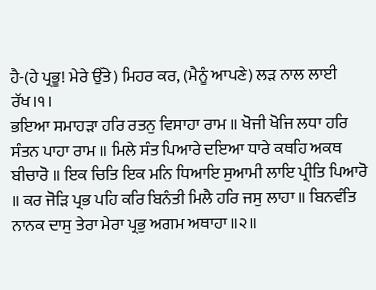ਹੈ-(ਹੇ ਪ੍ਰਭੂ! ਮੇਰੇ ਉੱਤੇ) ਮਿਹਰ ਕਰ, (ਮੈਨੂੰ ਆਪਣੇ) ਲੜ ਨਾਲ ਲਾਈ ਰੱਖ।੧।
ਭਇਆ ਸਮਾਹੜਾ ਹਰਿ ਰਤਨੁ ਵਿਸਾਹਾ ਰਾਮ ॥ ਖੋਜੀ ਖੋਜਿ ਲਧਾ ਹਰਿ ਸੰਤਨ ਪਾਹਾ ਰਾਮ ॥ ਮਿਲੇ ਸੰਤ ਪਿਆਰੇ ਦਇਆ ਧਾਰੇ ਕਥਹਿ ਅਕਥ ਬੀਚਾਰੋ ॥ ਇਕ ਚਿਤਿ ਇਕ ਮਨਿ ਧਿਆਇ ਸੁਆਮੀ ਲਾਇ ਪ੍ਰੀਤਿ ਪਿਆਰੋ ॥ ਕਰ ਜੋੜਿ ਪ੍ਰਭ ਪਹਿ ਕਰਿ ਬਿਨੰਤੀ ਮਿਲੈ ਹਰਿ ਜਸੁ ਲਾਹਾ ॥ ਬਿਨਵੰਤਿ ਨਾਨਕ ਦਾਸੁ ਤੇਰਾ ਮੇਰਾ ਪ੍ਰਭੁ ਅਗਮ ਅਥਾਹਾ ॥੨॥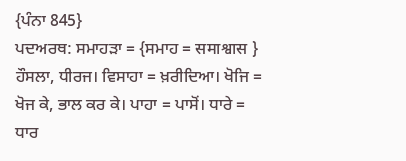{ਪੰਨਾ 845}
ਪਦਅਰਥ: ਸਮਾਹੜਾ = {ਸਮਾਹ = समाश्वास } ਹੌਸਲਾ, ਧੀਰਜ। ਵਿਸਾਹਾ = ਖ਼ਰੀਦਿਆ। ਖੋਜਿ = ਖੋਜ ਕੇ, ਭਾਲ ਕਰ ਕੇ। ਪਾਹਾ = ਪਾਸੋਂ। ਧਾਰੇ = ਧਾਰ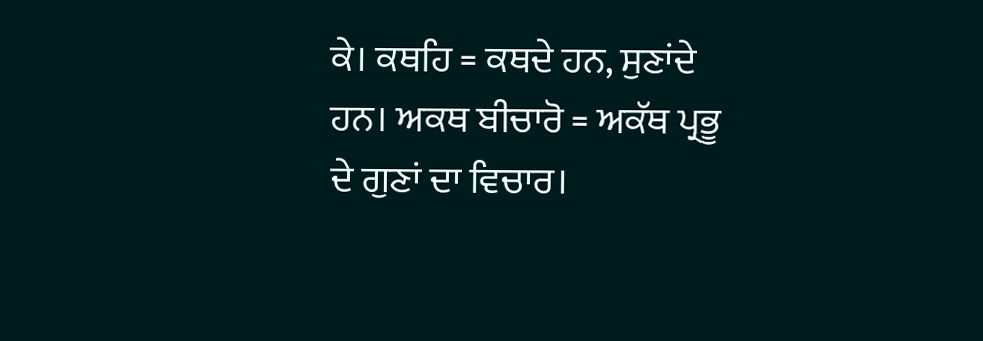ਕੇ। ਕਥਹਿ = ਕਥਦੇ ਹਨ, ਸੁਣਾਂਦੇ ਹਨ। ਅਕਥ ਬੀਚਾਰੋ = ਅਕੱਥ ਪ੍ਰਭੂ ਦੇ ਗੁਣਾਂ ਦਾ ਵਿਚਾਰ।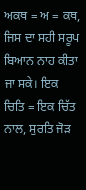ਅਕਥ = ਅ = ਕਥ, ਜਿਸ ਦਾ ਸਹੀ ਸਰੂਪ ਬਿਆਨ ਨਾਹ ਕੀਤਾ ਜਾ ਸਕੇ। ਇਕ ਚਿਤਿ = ਇਕ ਚਿੱਤ ਨਾਲ, ਸੁਰਤਿ ਜੋੜ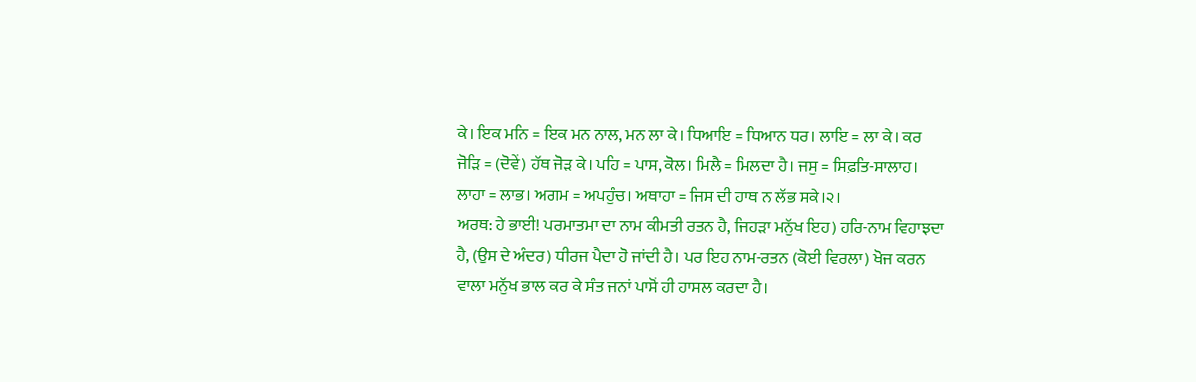ਕੇ। ਇਕ ਮਨਿ = ਇਕ ਮਨ ਨਾਲ, ਮਨ ਲਾ ਕੇ। ਧਿਆਇ = ਧਿਆਨ ਧਰ। ਲਾਇ = ਲਾ ਕੇ। ਕਰ ਜੋੜਿ = (ਦੋਵੇਂ) ਹੱਥ ਜੋੜ ਕੇ। ਪਹਿ = ਪਾਸ, ਕੋਲ। ਮਿਲੈ = ਮਿਲਦਾ ਹੈ। ਜਸੁ = ਸਿਫ਼ਤਿ-ਸਾਲਾਹ। ਲਾਹਾ = ਲਾਭ। ਅਗਮ = ਅਪਹੁੰਚ। ਅਥਾਹਾ = ਜਿਸ ਦੀ ਹਾਥ ਨ ਲੱਭ ਸਕੇ।੨।
ਅਰਥ: ਹੇ ਭਾਈ! ਪਰਮਾਤਮਾ ਦਾ ਨਾਮ ਕੀਮਤੀ ਰਤਨ ਹੈ, ਜਿਹੜਾ ਮਨੁੱਖ ਇਹ) ਹਰਿ-ਨਾਮ ਵਿਹਾਝਦਾ ਹੈ, (ਉਸ ਦੇ ਅੰਦਰ) ਧੀਰਜ ਪੈਦਾ ਹੋ ਜਾਂਦੀ ਹੈ। ਪਰ ਇਹ ਨਾਮ-ਰਤਨ (ਕੋਈ ਵਿਰਲਾ) ਖੋਜ ਕਰਨ ਵਾਲਾ ਮਨੁੱਖ ਭਾਲ ਕਰ ਕੇ ਸੰਤ ਜਨਾਂ ਪਾਸੋਂ ਹੀ ਹਾਸਲ ਕਰਦਾ ਹੈ।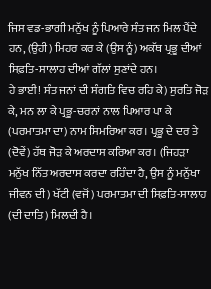ਜਿਸ ਵਡ-ਭਾਗੀ ਮਨੁੱਖ ਨੂੰ ਪਿਆਰੇ ਸੰਤ ਜਨ ਮਿਲ ਪੈਂਦੇ ਹਨ, (ਉਹੀ) ਮਿਹਰ ਕਰ ਕੇ (ਉਸ ਨੂੰ) ਅਕੱਥ ਪ੍ਰਭੂ ਦੀਆਂ ਸਿਫ਼ਤਿ-ਸਾਲਾਹ ਦੀਆਂ ਗੱਲਾਂ ਸੁਣਾਂਦੇ ਹਨ।
ਹੇ ਭਾਈ! ਸੰਤ ਜਨਾਂ ਦੀ ਸੰਗਤਿ ਵਿਚ ਰਹਿ ਕੇ) ਸੁਰਤਿ ਜੋੜ ਕੇ, ਮਨ ਲਾ ਕੇ ਪ੍ਰਭੂ-ਚਰਨਾਂ ਨਾਲ ਪਿਆਰ ਪਾ ਕੇ (ਪਰਮਾਤਮਾ ਦਾ) ਨਾਮ ਸਿਮਰਿਆ ਕਰ। ਪ੍ਰਭੂ ਦੇ ਦਰ ਤੇ (ਦੋਵੇਂ) ਹੱਥ ਜੋੜ ਕੇ ਅਰਦਾਸ ਕਰਿਆ ਕਰ। (ਜਿਹੜਾ ਮਨੁੱਖ ਨਿੱਤ ਅਰਦਾਸ ਕਰਦਾ ਰਹਿੰਦਾ ਹੈ, ਉਸ ਨੂੰ ਮਨੁੱਖਾ ਜੀਵਨ ਦੀ) ਖੱਟੀ (ਵਜੋਂ) ਪਰਮਾਤਮਾ ਦੀ ਸਿਫ਼ਤਿ-ਸਾਲਾਹ (ਦੀ ਦਾਤਿ) ਮਿਲਦੀ ਹੈ।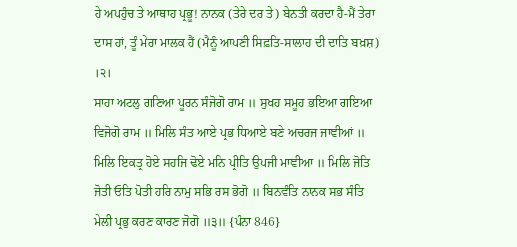ਹੇ ਅਪਹੁੰਚ ਤੇ ਆਥਾਹ ਪ੍ਰਭੂ! ਨਾਨਕ (ਤੇਰੇ ਦਰ ਤੇ) ਬੇਨਤੀ ਕਰਦਾ ਹੈ-ਮੈਂ ਤੇਰਾ ਦਾਸ ਹਾਂ, ਤੂੰ ਮੇਰਾ ਮਾਲਕ ਹੈਂ (ਮੈਨੂੰ ਆਪਣੀ ਸਿਫ਼ਤਿ-ਸਾਲਾਹ ਦੀ ਦਾਤਿ ਬਖ਼ਸ਼) ।੨।
ਸਾਹਾ ਅਟਲੁ ਗਣਿਆ ਪੂਰਨ ਸੰਜੋਗੋ ਰਾਮ ॥ ਸੁਖਹ ਸਮੂਹ ਭਇਆ ਗਇਆ ਵਿਜੋਗੋ ਰਾਮ ॥ ਮਿਲਿ ਸੰਤ ਆਏ ਪ੍ਰਭ ਧਿਆਏ ਬਣੇ ਅਚਰਜ ਜਾਞੀਆਂ ॥ ਮਿਲਿ ਇਕਤ੍ਰ ਹੋਏ ਸਹਜਿ ਢੋਏ ਮਨਿ ਪ੍ਰੀਤਿ ਉਪਜੀ ਮਾਞੀਆ ॥ ਮਿਲਿ ਜੋਤਿ ਜੋਤੀ ਓਤਿ ਪੋਤੀ ਹਰਿ ਨਾਮੁ ਸਭਿ ਰਸ ਭੋਗੋ ॥ ਬਿਨਵੰਤਿ ਨਾਨਕ ਸਭ ਸੰਤਿ ਮੇਲੀ ਪ੍ਰਭੁ ਕਰਣ ਕਾਰਣ ਜੋਗੋ ॥੩॥ {ਪੰਨਾ 846}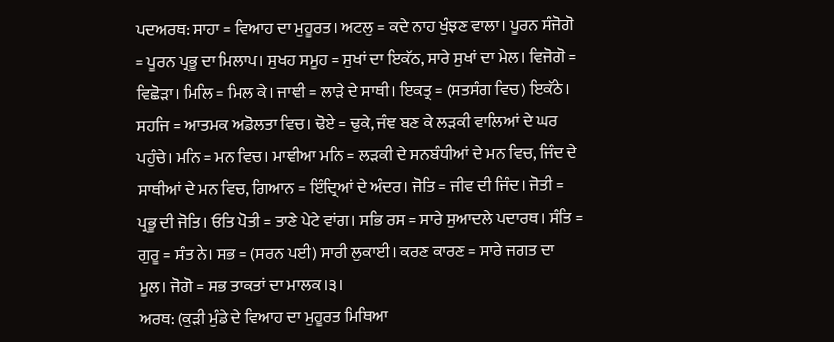ਪਦਅਰਥ: ਸਾਹਾ = ਵਿਆਹ ਦਾ ਮੁਹੂਰਤ। ਅਟਲੁ = ਕਦੇ ਨਾਹ ਖੁੰਝਣ ਵਾਲਾ। ਪੂਰਨ ਸੰਜੋਗੋ = ਪੂਰਨ ਪ੍ਰਭੂ ਦਾ ਮਿਲਾਪ। ਸੁਖਹ ਸਮੂਹ = ਸੁਖਾਂ ਦਾ ਇਕੱਠ, ਸਾਰੇ ਸੁਖਾਂ ਦਾ ਮੇਲ। ਵਿਜੋਗੋ = ਵਿਛੋੜਾ। ਮਿਲਿ = ਮਿਲ ਕੇ। ਜਾਞੀ = ਲਾੜੇ ਦੇ ਸਾਥੀ। ਇਕਤ੍ਰ = (ਸਤਸੰਗ ਵਿਚ) ਇਕੱਠੇ। ਸਹਜਿ = ਆਤਮਕ ਅਡੋਲਤਾ ਵਿਚ। ਢੋਏ = ਢੁਕੇ, ਜੰਞ ਬਣ ਕੇ ਲੜਕੀ ਵਾਲਿਆਂ ਦੇ ਘਰ ਪਹੁੰਚੇ। ਮਨਿ = ਮਨ ਵਿਚ। ਮਾਞੀਆ ਮਨਿ = ਲੜਕੀ ਦੇ ਸਨਬੰਧੀਆਂ ਦੇ ਮਨ ਵਿਚ, ਜਿੰਦ ਦੇ ਸਾਥੀਆਂ ਦੇ ਮਨ ਵਿਚ, ਗਿਆਨ = ਇੰਦ੍ਰਿਆਂ ਦੇ ਅੰਦਰ। ਜੋਤਿ = ਜੀਵ ਦੀ ਜਿੰਦ। ਜੋਤੀ = ਪ੍ਰਭੂ ਦੀ ਜੋਤਿ। ਓਤਿ ਪੋਤੀ = ਤਾਣੇ ਪੇਟੇ ਵਾਂਗ। ਸਭਿ ਰਸ = ਸਾਰੇ ਸੁਆਦਲੇ ਪਦਾਰਥ। ਸੰਤਿ = ਗੁਰੂ = ਸੰਤ ਨੇ। ਸਭ = (ਸਰਨ ਪਈ) ਸਾਰੀ ਲੁਕਾਈ। ਕਰਣ ਕਾਰਣ = ਸਾਰੇ ਜਗਤ ਦਾ ਮੂਲ। ਜੋਗੋ = ਸਭ ਤਾਕਤਾਂ ਦਾ ਮਾਲਕ।੩।
ਅਰਥ: (ਕੁੜੀ ਮੁੰਡੇ ਦੇ ਵਿਆਹ ਦਾ ਮੁਹੂਰਤ ਮਿਥਿਆ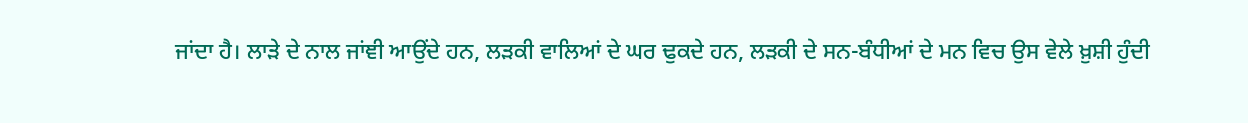ਜਾਂਦਾ ਹੈ। ਲਾੜੇ ਦੇ ਨਾਲ ਜਾਂਞੀ ਆਉਂਦੇ ਹਨ, ਲੜਕੀ ਵਾਲਿਆਂ ਦੇ ਘਰ ਢੁਕਦੇ ਹਨ, ਲੜਕੀ ਦੇ ਸਨ-ਬੰਧੀਆਂ ਦੇ ਮਨ ਵਿਚ ਉਸ ਵੇਲੇ ਖ਼ੁਸ਼ੀ ਹੁੰਦੀ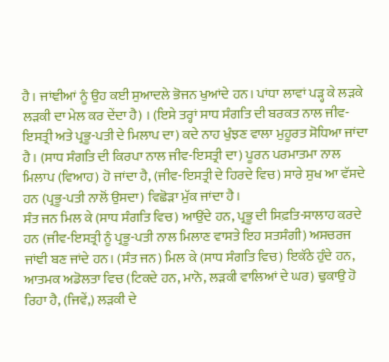ਹੈ। ਜਾਂਞੀਆਂ ਨੂੰ ਉਹ ਕਈ ਸੁਆਦਲੇ ਭੋਜਨ ਖੁਆਂਦੇ ਹਨ। ਪਾਂਧਾ ਲਾਵਾਂ ਪੜ੍ਹ ਕੇ ਲੜਕੇ ਲੜਕੀ ਦਾ ਮੇਲ ਕਰ ਦੇਂਦਾ ਹੈ) । (ਇਸੇ ਤਰ੍ਹਾਂ ਸਾਧ ਸੰਗਤਿ ਦੀ ਬਰਕਤ ਨਾਲ ਜੀਵ-ਇਸਤ੍ਰੀ ਅਤੇ ਪ੍ਰਭੂ-ਪਤੀ ਦੇ ਮਿਲਾਪ ਦਾ) ਕਦੇ ਨਾਹ ਖੁੰਝਣ ਵਾਲਾ ਮੁਹੂਰਤ ਸੋਧਿਆ ਜਾਂਦਾ ਹੈ। (ਸਾਧ ਸੰਗਤਿ ਦੀ ਕਿਰਪਾ ਨਾਲ ਜੀਵ-ਇਸਤ੍ਰੀ ਦਾ) ਪੂਰਨ ਪਰਮਾਤਮਾ ਨਾਲ ਮਿਲਾਪ (ਵਿਆਹ) ਹੋ ਜਾਂਦਾ ਹੈ, (ਜੀਵ-ਇਸਤ੍ਰੀ ਦੇ ਹਿਰਦੇ ਵਿਚ) ਸਾਰੇ ਸੁਖ ਆ ਵੱਸਦੇ ਹਨ (ਪ੍ਰਭੂ-ਪਤੀ ਨਾਲੋਂ ਉਸਦਾ) ਵਿਛੋੜਾ ਮੁੱਕ ਜਾਂਦਾ ਹੈ।
ਸੰਤ ਜਨ ਮਿਲ ਕੇ (ਸਾਧ ਸੰਗਤਿ ਵਿਚ) ਆਉਂਦੇ ਹਨ, ਪ੍ਰਭੂ ਦੀ ਸਿਫ਼ਤਿ-ਸਾਲਾਹ ਕਰਦੇ ਹਨ (ਜੀਵ-ਇਸਤ੍ਰੀ ਨੂੰ ਪ੍ਰਭੂ-ਪਤੀ ਨਾਲ ਮਿਲਾਣ ਵਾਸਤੇ ਇਹ ਸਤਸੰਗੀ) ਅਸਚਰਜ ਜਾਂਞੀ ਬਣ ਜਾਂਦੇ ਹਨ। (ਸੰਤ ਜਨ) ਮਿਲ ਕੇ (ਸਾਧ ਸੰਗਤਿ ਵਿਚ) ਇਕੱਠੇ ਹੁੰਦੇ ਹਨ, ਆਤਮਕ ਅਡੋਲਤਾ ਵਿਚ (ਟਿਕਦੇ ਹਨ, ਮਾਨੋ, ਲੜਕੀ ਵਾਲਿਆਂ ਦੇ ਘਰ) ਢੁਕਾਉ ਹੋ ਰਿਹਾ ਹੈ, (ਜਿਵੇਂ,) ਲੜਕੀ ਦੇ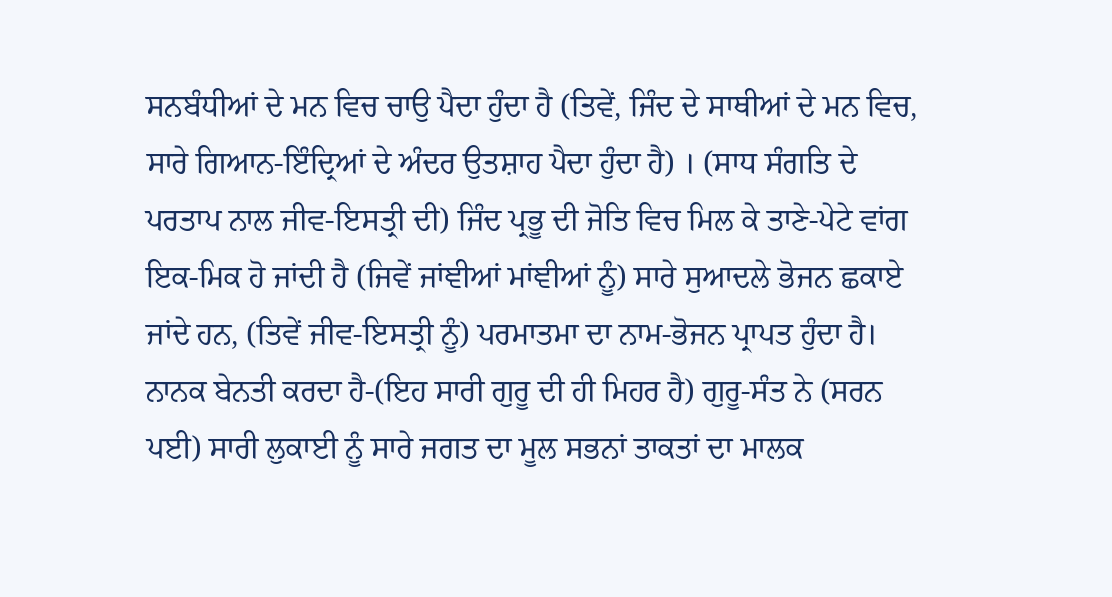ਸਨਬੰਧੀਆਂ ਦੇ ਮਨ ਵਿਚ ਚਾਉ ਪੈਦਾ ਹੁੰਦਾ ਹੈ (ਤਿਵੇਂ, ਜਿੰਦ ਦੇ ਸਾਥੀਆਂ ਦੇ ਮਨ ਵਿਚ, ਸਾਰੇ ਗਿਆਨ-ਇੰਦ੍ਰਿਆਂ ਦੇ ਅੰਦਰ ਉਤਸ਼ਾਹ ਪੈਦਾ ਹੁੰਦਾ ਹੈ) । (ਸਾਧ ਸੰਗਤਿ ਦੇ ਪਰਤਾਪ ਨਾਲ ਜੀਵ-ਇਸਤ੍ਰੀ ਦੀ) ਜਿੰਦ ਪ੍ਰਭੂ ਦੀ ਜੋਤਿ ਵਿਚ ਮਿਲ ਕੇ ਤਾਣੇ-ਪੇਟੇ ਵਾਂਗ ਇਕ-ਮਿਕ ਹੋ ਜਾਂਦੀ ਹੈ (ਜਿਵੇਂ ਜਾਂਞੀਆਂ ਮਾਂਞੀਆਂ ਨੂੰ) ਸਾਰੇ ਸੁਆਦਲੇ ਭੋਜਨ ਛਕਾਏ ਜਾਂਦੇ ਹਨ, (ਤਿਵੇਂ ਜੀਵ-ਇਸਤ੍ਰੀ ਨੂੰ) ਪਰਮਾਤਮਾ ਦਾ ਨਾਮ-ਭੋਜਨ ਪ੍ਰਾਪਤ ਹੁੰਦਾ ਹੈ।
ਨਾਨਕ ਬੇਨਤੀ ਕਰਦਾ ਹੈ-(ਇਹ ਸਾਰੀ ਗੁਰੂ ਦੀ ਹੀ ਮਿਹਰ ਹੈ) ਗੁਰੂ-ਸੰਤ ਨੇ (ਸਰਨ ਪਈ) ਸਾਰੀ ਲੁਕਾਈ ਨੂੰ ਸਾਰੇ ਜਗਤ ਦਾ ਮੂਲ ਸਭਨਾਂ ਤਾਕਤਾਂ ਦਾ ਮਾਲਕ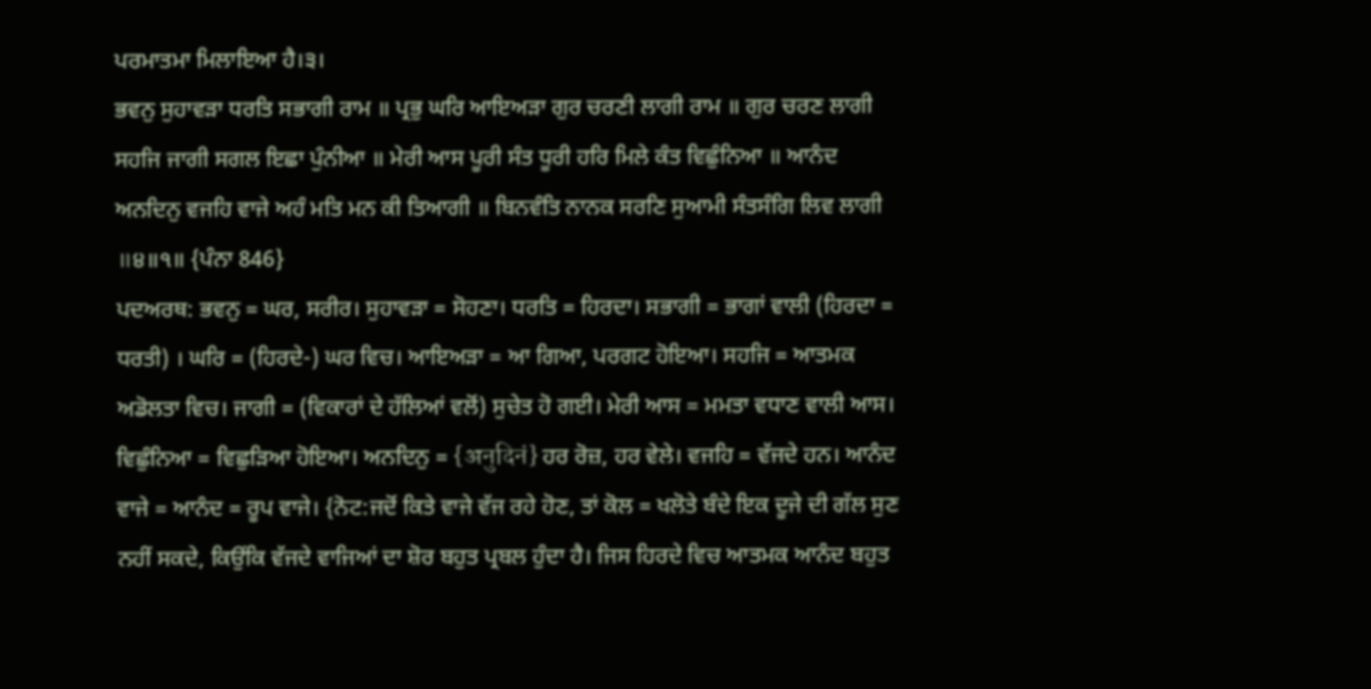ਪਰਮਾਤਮਾ ਮਿਲਾਇਆ ਹੈ।੩।
ਭਵਨੁ ਸੁਹਾਵੜਾ ਧਰਤਿ ਸਭਾਗੀ ਰਾਮ ॥ ਪ੍ਰਭੁ ਘਰਿ ਆਇਅੜਾ ਗੁਰ ਚਰਣੀ ਲਾਗੀ ਰਾਮ ॥ ਗੁਰ ਚਰਣ ਲਾਗੀ ਸਹਜਿ ਜਾਗੀ ਸਗਲ ਇਛਾ ਪੁੰਨੀਆ ॥ ਮੇਰੀ ਆਸ ਪੂਰੀ ਸੰਤ ਧੂਰੀ ਹਰਿ ਮਿਲੇ ਕੰਤ ਵਿਛੁੰਨਿਆ ॥ ਆਨੰਦ ਅਨਦਿਨੁ ਵਜਹਿ ਵਾਜੇ ਅਹੰ ਮਤਿ ਮਨ ਕੀ ਤਿਆਗੀ ॥ ਬਿਨਵੰਤਿ ਨਾਨਕ ਸਰਣਿ ਸੁਆਮੀ ਸੰਤਸੰਗਿ ਲਿਵ ਲਾਗੀ ॥੪॥੧॥ {ਪੰਨਾ 846}
ਪਦਅਰਥ: ਭਵਨੁ = ਘਰ, ਸਰੀਰ। ਸੁਹਾਵੜਾ = ਸੋਹਣਾ। ਧਰਤਿ = ਹਿਰਦਾ। ਸਭਾਗੀ = ਭਾਗਾਂ ਵਾਲੀ (ਹਿਰਦਾ = ਧਰਤੀ) । ਘਰਿ = (ਹਿਰਦੇ-) ਘਰ ਵਿਚ। ਆਇਅੜਾ = ਆ ਗਿਆ, ਪਰਗਟ ਹੋਇਆ। ਸਹਜਿ = ਆਤਮਕ ਅਡੋਲਤਾ ਵਿਚ। ਜਾਗੀ = (ਵਿਕਾਰਾਂ ਦੇ ਹੱਲਿਆਂ ਵਲੋਂ) ਸੁਚੇਤ ਹੋ ਗਈ। ਮੇਰੀ ਆਸ = ਮਮਤਾ ਵਧਾਣ ਵਾਲੀ ਆਸ। ਵਿਛੁੰਨਿਆ = ਵਿਛੁੜਿਆ ਹੋਇਆ। ਅਨਦਿਨੁ = {अनुदिनं} ਹਰ ਰੋਜ਼, ਹਰ ਵੇਲੇ। ਵਜਹਿ = ਵੱਜਦੇ ਹਨ। ਆਨੰਦ ਵਾਜੇ = ਆਨੰਦ = ਰੂਪ ਵਾਜੇ। {ਨੋਟ:ਜਦੋਂ ਕਿਤੇ ਵਾਜੇ ਵੱਜ ਰਹੇ ਹੋਣ, ਤਾਂ ਕੋਲ = ਖਲੋਤੇ ਬੰਦੇ ਇਕ ਦੂਜੇ ਦੀ ਗੱਲ ਸੁਣ ਨਹੀਂ ਸਕਦੇ, ਕਿਉਂਕਿ ਵੱਜਦੇ ਵਾਜਿਆਂ ਦਾ ਸ਼ੋਰ ਬਹੁਤ ਪ੍ਰਬਲ ਹੁੰਦਾ ਹੈ। ਜਿਸ ਹਿਰਦੇ ਵਿਚ ਆਤਮਕ ਆਨੰਦ ਬਹੁਤ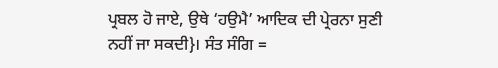ਪ੍ਰਬਲ ਹੋ ਜਾਏ, ਉਥੇ ‘ਹਉਮੈ’ ਆਦਿਕ ਦੀ ਪ੍ਰੇਰਨਾ ਸੁਣੀ ਨਹੀਂ ਜਾ ਸਕਦੀ}। ਸੰਤ ਸੰਗਿ =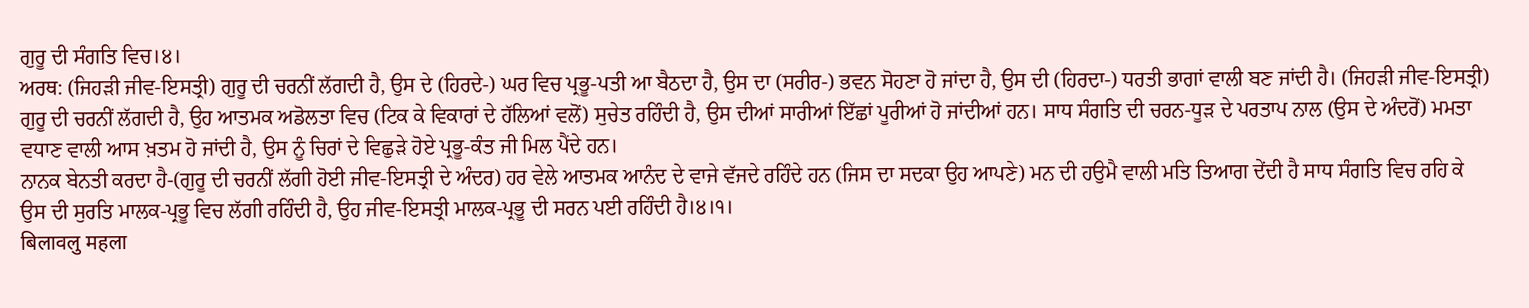ਗੁਰੂ ਦੀ ਸੰਗਤਿ ਵਿਚ।੪।
ਅਰਥ: (ਜਿਹੜੀ ਜੀਵ-ਇਸਤ੍ਰੀ) ਗੁਰੂ ਦੀ ਚਰਨੀਂ ਲੱਗਦੀ ਹੈ, ਉਸ ਦੇ (ਹਿਰਦੇ-) ਘਰ ਵਿਚ ਪ੍ਰਭੂ-ਪਤੀ ਆ ਬੈਠਦਾ ਹੈ, ਉਸ ਦਾ (ਸਰੀਰ-) ਭਵਨ ਸੋਹਣਾ ਹੋ ਜਾਂਦਾ ਹੈ, ਉਸ ਦੀ (ਹਿਰਦਾ-) ਧਰਤੀ ਭਾਗਾਂ ਵਾਲੀ ਬਣ ਜਾਂਦੀ ਹੈ। (ਜਿਹੜੀ ਜੀਵ-ਇਸਤ੍ਰੀ) ਗੁਰੂ ਦੀ ਚਰਨੀਂ ਲੱਗਦੀ ਹੈ, ਉਹ ਆਤਮਕ ਅਡੋਲਤਾ ਵਿਚ (ਟਿਕ ਕੇ ਵਿਕਾਰਾਂ ਦੇ ਹੱਲਿਆਂ ਵਲੋਂ) ਸੁਚੇਤ ਰਹਿੰਦੀ ਹੈ, ਉਸ ਦੀਆਂ ਸਾਰੀਆਂ ਇੱਛਾਂ ਪੂਰੀਆਂ ਹੋ ਜਾਂਦੀਆਂ ਹਨ। ਸਾਧ ਸੰਗਤਿ ਦੀ ਚਰਨ-ਧੂੜ ਦੇ ਪਰਤਾਪ ਨਾਲ (ਉਸ ਦੇ ਅੰਦਰੋਂ) ਮਮਤਾ ਵਧਾਣ ਵਾਲੀ ਆਸ ਖ਼ਤਮ ਹੋ ਜਾਂਦੀ ਹੈ, ਉਸ ਨੂੰ ਚਿਰਾਂ ਦੇ ਵਿਛੁੜੇ ਹੋਏ ਪ੍ਰਭੂ-ਕੰਤ ਜੀ ਮਿਲ ਪੈਂਦੇ ਹਨ।
ਨਾਨਕ ਬੇਨਤੀ ਕਰਦਾ ਹੈ-(ਗੁਰੂ ਦੀ ਚਰਨੀਂ ਲੱਗੀ ਹੋਈ ਜੀਵ-ਇਸਤ੍ਰੀ ਦੇ ਅੰਦਰ) ਹਰ ਵੇਲੇ ਆਤਮਕ ਆਨੰਦ ਦੇ ਵਾਜੇ ਵੱਜਦੇ ਰਹਿੰਦੇ ਹਨ (ਜਿਸ ਦਾ ਸਦਕਾ ਉਹ ਆਪਣੇ) ਮਨ ਦੀ ਹਉਮੈ ਵਾਲੀ ਮਤਿ ਤਿਆਗ ਦੇਂਦੀ ਹੈ ਸਾਧ ਸੰਗਤਿ ਵਿਚ ਰਹਿ ਕੇ ਉਸ ਦੀ ਸੁਰਤਿ ਮਾਲਕ-ਪ੍ਰਭੂ ਵਿਚ ਲੱਗੀ ਰਹਿੰਦੀ ਹੈ, ਉਹ ਜੀਵ-ਇਸਤ੍ਰੀ ਮਾਲਕ-ਪ੍ਰਭੂ ਦੀ ਸਰਨ ਪਈ ਰਹਿੰਦੀ ਹੈ।੪।੧।
बिलावलु महला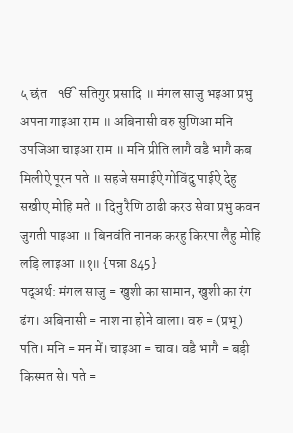५ छंत    ੴ सतिगुर प्रसादि ॥ मंगल साजु भइआ प्रभु अपना गाइआ राम ॥ अबिनासी वरु सुणिआ मनि उपजिआ चाइआ राम ॥ मनि प्रीति लागै वडै भागै कब मिलीऐ पूरन पते ॥ सहजे समाईऐ गोविंदु पाईऐ देहु सखीए मोहि मते ॥ दिनु रैणि ठाढी करउ सेवा प्रभु कवन जुगती पाइआ ॥ बिनवंति नानक करहु किरपा लैहु मोहि लड़ि लाइआ ॥१॥ {पन्ना 845}
पद्अर्थ: मंगल साजु = खुशी का सामान, खुशी का रंग ढंग। अबिनासी = नाश ना होने वाला। वरु = (प्रभू) पति। मनि = मन में। चाइआ = चाव। वडै भागै = बड़ी किस्मत से। पते =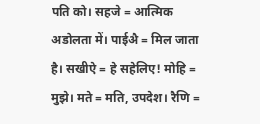पति को। सहजे = आत्मिक अडोलता में। पाईअै = मिल जाता है। सखीऐ = हे सहेलिए! मोहि = मुझे। मते = मति, उपदेश। रैणि =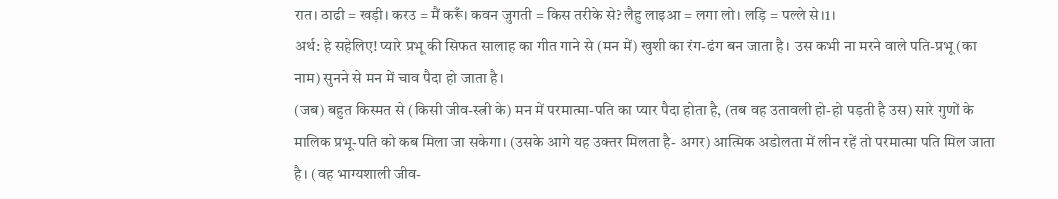रात। ठाढी = खड़ी। करउ = मैं करूँ। कवन जुगती = किस तरीके से? लैहु लाइआ = लगा लो। लड़ि = पल्ले से।1।
अर्थ: हे सहेलिए! प्यारे प्रभू की सिफत सालाह का गीत गाने से (मन में) खुशी का रंग-ढंग बन जाता है। उस कभी ना मरने वाले पति-प्रभू (का नाम) सुनने से मन में चाव पैदा हो जाता है।
(जब) बहुत किस्मत से (किसी जीव-स्त्री के) मन में परमात्मा-पति का प्यार पैदा होता है, (तब वह उतावली हो-हो पड़ती है उस) सारे गुणों के मालिक प्रभू-पति को कब मिला जा सकेगा। (उसके आगे यह उक्तर मिलता है- अगर) आत्मिक अडोलता में लीन रहें तो परमात्मा पति मिल जाता है। (वह भाग्यशाली जीव-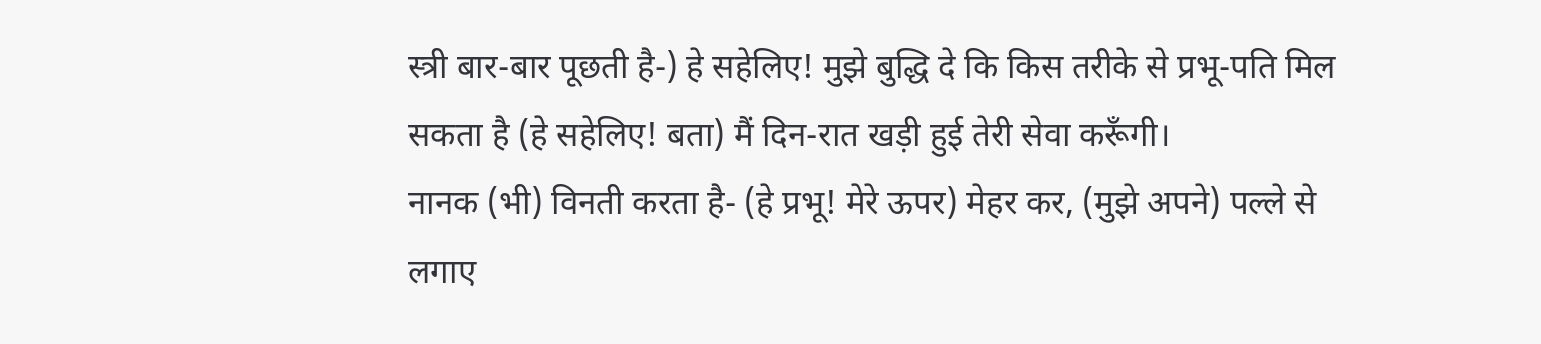स्त्री बार-बार पूछती है-) हे सहेलिए! मुझे बुद्धि दे कि किस तरीके से प्रभू-पति मिल सकता है (हे सहेलिए! बता) मैं दिन-रात खड़ी हुई तेरी सेवा करूँगी।
नानक (भी) विनती करता है- (हे प्रभू! मेरे ऊपर) मेहर कर, (मुझे अपने) पल्ले से लगाए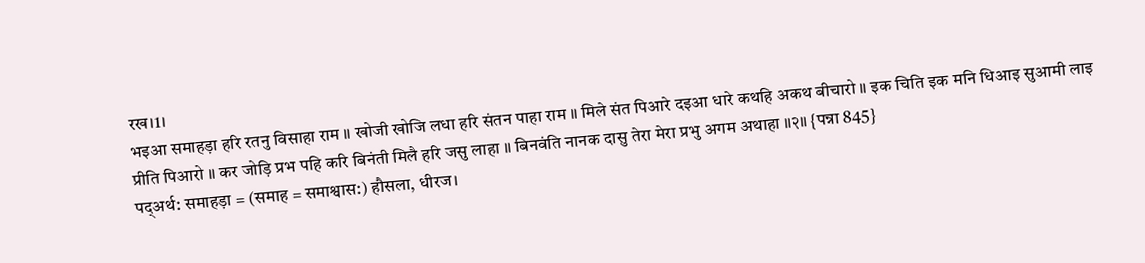रख।1।
भइआ समाहड़ा हरि रतनु विसाहा राम ॥ खोजी खोजि लधा हरि संतन पाहा राम ॥ मिले संत पिआरे दइआ धारे कथहि अकथ बीचारो ॥ इक चिति इक मनि धिआइ सुआमी लाइ प्रीति पिआरो ॥ कर जोड़ि प्रभ पहि करि बिनंती मिलै हरि जसु लाहा ॥ बिनवंति नानक दासु तेरा मेरा प्रभु अगम अथाहा ॥२॥ {पन्ना 845}
पद्अर्थ: समाहड़ा = (समाह = समाश्वास:) हौसला, धीरज।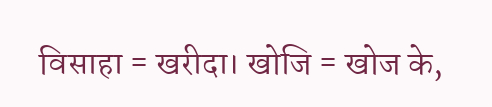विसाहा = खरीदा। खोजि = खोज के,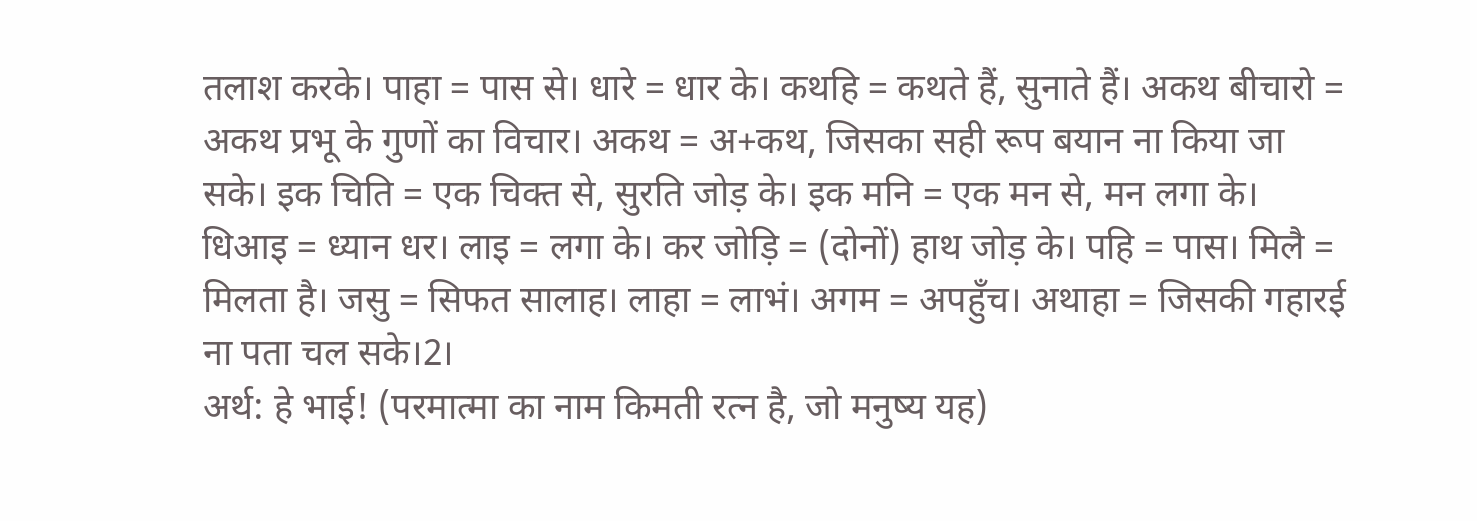तलाश करके। पाहा = पास से। धारे = धार के। कथहि = कथते हैं, सुनाते हैं। अकथ बीचारो = अकथ प्रभू के गुणों का विचार। अकथ = अ+कथ, जिसका सही रूप बयान ना किया जा सके। इक चिति = एक चिक्त से, सुरति जोड़ के। इक मनि = एक मन से, मन लगा के। धिआइ = ध्यान धर। लाइ = लगा के। कर जोड़ि = (दोनों) हाथ जोड़ के। पहि = पास। मिलै = मिलता है। जसु = सिफत सालाह। लाहा = लाभं। अगम = अपहुँच। अथाहा = जिसकी गहारई ना पता चल सके।2।
अर्थ: हे भाई! (परमात्मा का नाम किमती रत्न है, जो मनुष्य यह)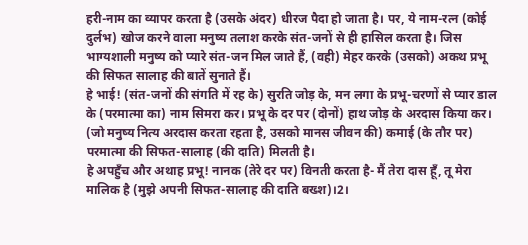हरी-नाम का व्यापर करता है (उसके अंदर) धीरज पैदा हो जाता है। पर, ये नाम-रत्न (कोई दुर्लभ) खोज करने वाला मनुष्य तलाश करके संत-जनों से ही हासिल करता है। जिस भाग्यशाली मनुष्य को प्यारे संत-जन मिल जाते हैं, (वही) मेहर करके (उसको) अकथ प्रभू की सिफत सालाह की बातें सुनाते हैं।
हे भाई! (संत-जनों की संगति में रह के) सुरति जोड़ के, मन लगा के प्रभू-चरणों से प्यार डाल के (परमात्मा का) नाम सिमरा कर। प्रभू के दर पर (दोनों) हाथ जोड़ के अरदास किया कर। (जो मनुष्य नित्य अरदास करता रहता है, उसको मानस जीवन की) कमाई (के तौर पर) परमात्मा की सिफत-सालाह (की दाति) मिलती है।
हे अपहुँच और अथाह प्रभू! नानक (तेरे दर पर) विनती करता है- मैं तेरा दास हूँ, तू मेरा मालिक है (मुझे अपनी सिफत-सालाह की दाति बख्श)।2।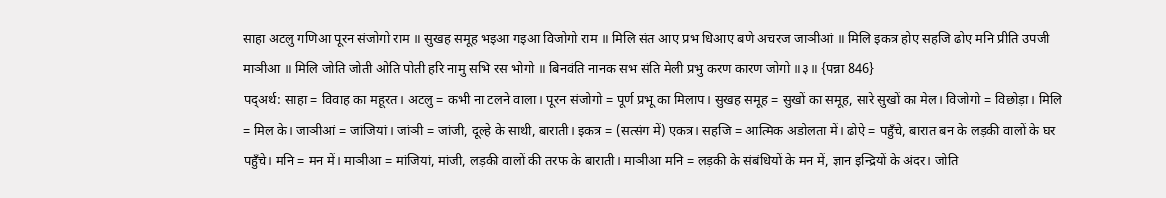साहा अटलु गणिआ पूरन संजोगो राम ॥ सुखह समूह भइआ गइआ विजोगो राम ॥ मिलि संत आए प्रभ धिआए बणे अचरज जाञीआं ॥ मिलि इकत्र होए सहजि ढोए मनि प्रीति उपजी माञीआ ॥ मिलि जोति जोती ओति पोती हरि नामु सभि रस भोगो ॥ बिनवंति नानक सभ संति मेली प्रभु करण कारण जोगो ॥३॥ {पन्ना 846}
पद्अर्थ: साहा = विवाह का महूरत। अटलु = कभी ना टलने वाला। पूरन संजोगो = पूर्ण प्रभू का मिलाप। सुखह समूह = सुखों का समूह, सारे सुखों का मेल। विजोगो = विछोड़ा। मिलि = मिल के। जाञीआं = जांजियां। जांञी = जांजी, दूल्हे के साथी, बाराती। इकत्र = (सत्संग में) एकत्र। सहजि = आत्मिक अडोलता में। ढोऐ = पहुँचे, बारात बन के लड़की वालों के घर पहुँचे। मनि = मन में। माञीआ = मांजियां, मांजी, लड़की वालों की तरफ के बाराती। माञीआ मनि = लड़की के संबंधियों के मन में, ज्ञान इन्द्रियों के अंदर। जोति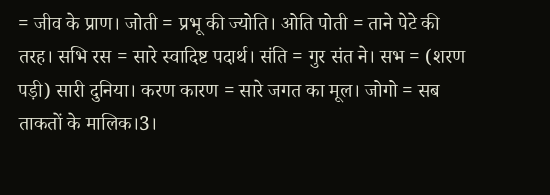= जीव के प्राण। जोती = प्रभू की ज्योति। ओति पोती = ताने पेटे की तरह। सभि रस = सारे स्वादिष्ट पदार्थ। संति = गुर संत ने। सभ = (शरण पड़ी) सारी दुनिया। करण कारण = सारे जगत का मूल। जोगो = सब ताकतों के मालिक।3।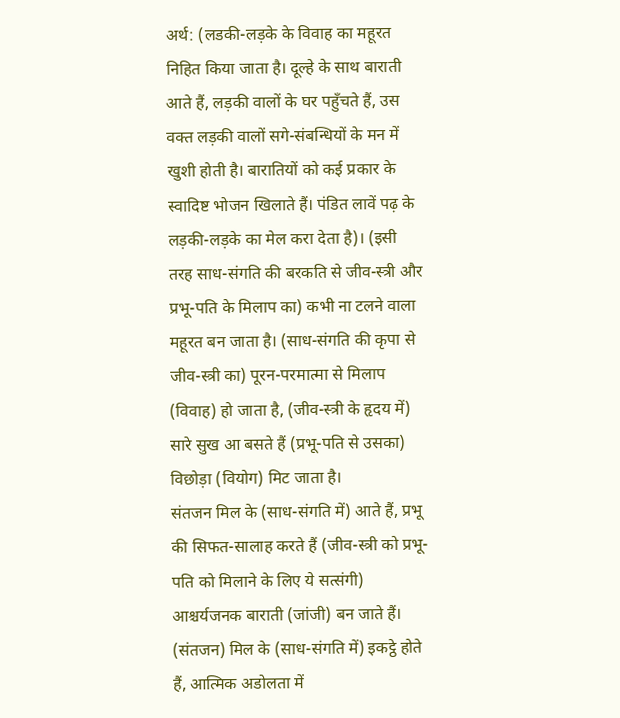अर्थ: (लडकी-लड़के के विवाह का महूरत निहित किया जाता है। दूल्हे के साथ बाराती आते हैं, लड़की वालों के घर पहुँचते हैं, उस वक्त लड़की वालों सगे-संबन्धियों के मन में खुशी होती है। बारातियों को कई प्रकार के स्वादिष्ट भोजन खिलाते हैं। पंडित लावें पढ़ के लड़की-लड़के का मेल करा देता है)। (इसी तरह साध-संगति की बरकति से जीव-स्त्री और प्रभू-पति के मिलाप का) कभी ना टलने वाला महूरत बन जाता है। (साध-संगति की कृपा से जीव-स्त्री का) पूरन-परमात्मा से मिलाप (विवाह) हो जाता है, (जीव-स्त्री के हृदय में) सारे सुख आ बसते हैं (प्रभू-पति से उसका) विछोड़ा (वियोग) मिट जाता है।
संतजन मिल के (साध-संगति में) आते हैं, प्रभू की सिफत-सालाह करते हैं (जीव-स्त्री को प्रभू-पति को मिलाने के लिए ये सत्संगी) आश्चर्यजनक बाराती (जांजी) बन जाते हैं। (संतजन) मिल के (साध-संगति में) इकट्ठे होते हैं, आत्मिक अडोलता में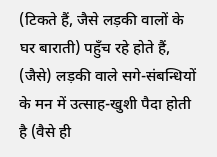(टिकते हैं, जैसे लड़की वालों के घर बाराती) पहुँच रहे होते हैं, (जैसे) लड़की वाले सगे-संबन्धियों के मन में उत्साह-खुशी पैदा होती है (वैसे ही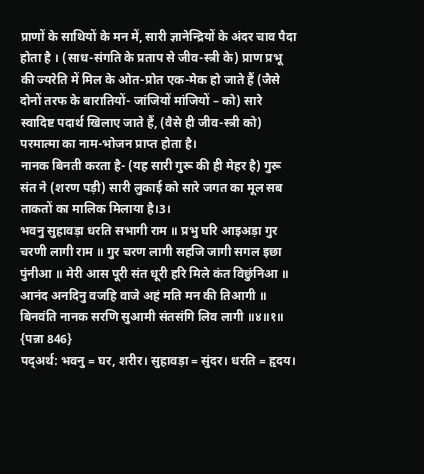प्राणों के साथियों के मन में, सारी ज्ञानेन्द्रियों के अंदर चाव पैदा होता है । (साध-संगति के प्रताप से जीव-स्त्री के) प्राण प्रभू की ज्यरेति में मिल के ओत-प्रोत एक-मेक हो जाते हैं (जैसे दोनों तरफ के बारातियों- जांजियों मांजियों – को) सारे स्वादिष्ट पदार्थ खिलाए जाते हैं, (वैसे ही जीव-स्त्री को) परमात्मा का नाम-भोजन प्राप्त होता है।
नानक बिनती करता है- (यह सारी गुरू की ही मेहर है) गुरू संत ने (शरण पड़ी) सारी लुकाई को सारे जगत का मूल सब ताकतों का मालिक मिलाया है।3।
भवनु सुहावड़ा धरति सभागी राम ॥ प्रभु घरि आइअड़ा गुर चरणी लागी राम ॥ गुर चरण लागी सहजि जागी सगल इछा पुंनीआ ॥ मेरी आस पूरी संत धूरी हरि मिले कंत विछुंनिआ ॥ आनंद अनदिनु वजहि वाजे अहं मति मन की तिआगी ॥ बिनवंति नानक सरणि सुआमी संतसंगि लिव लागी ॥४॥१॥ {पन्ना 846}
पद्अर्थ: भवनु = घर, शरीर। सुहावड़ा = सुंदर। धरति = हृदय।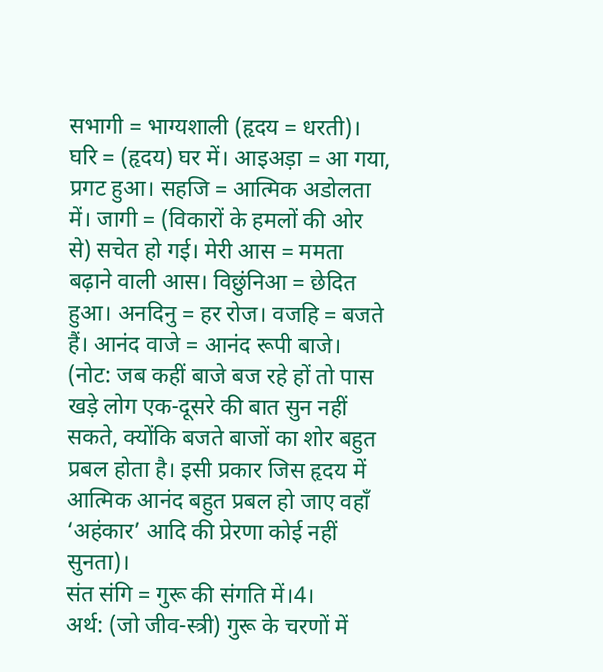सभागी = भाग्यशाली (हृदय = धरती)। घरि = (हृदय) घर में। आइअड़ा = आ गया, प्रगट हुआ। सहजि = आत्मिक अडोलता में। जागी = (विकारों के हमलों की ओर से) सचेत हो गई। मेरी आस = ममता बढ़ाने वाली आस। विछुंनिआ = छेदित हुआ। अनदिनु = हर रोज। वजहि = बजते हैं। आनंद वाजे = आनंद रूपी बाजे।
(नोट: जब कहीं बाजे बज रहे हों तो पास खड़े लोग एक-दूसरे की बात सुन नहीं सकते, क्योंकि बजते बाजों का शोर बहुत प्रबल होता है। इसी प्रकार जिस हृदय में आत्मिक आनंद बहुत प्रबल हो जाए वहाँ ‘अहंकार’ आदि की प्रेरणा कोई नहीं सुनता)।
संत संगि = गुरू की संगति में।4।
अर्थ: (जो जीव-स्त्री) गुरू के चरणों में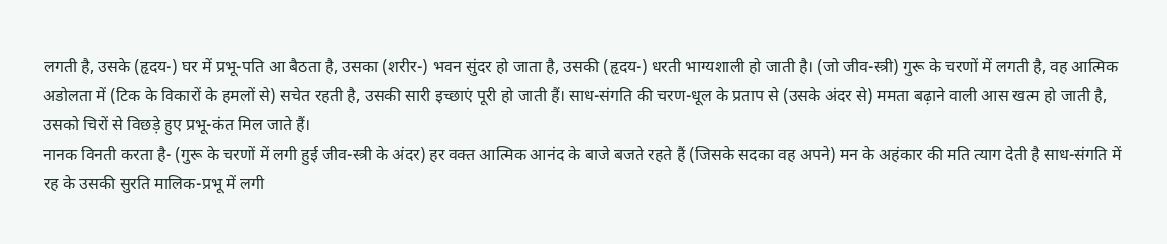लगती है, उसके (हृदय-) घर में प्रभू-पति आ बैठता है, उसका (शरीर-) भवन सुंदर हो जाता है, उसकी (हृदय-) धरती भाग्यशाली हो जाती है। (जो जीव-स्त्री) गुरू के चरणों में लगती है, वह आत्मिक अडोलता में (टिक के विकारों के हमलों से) सचेत रहती है, उसकी सारी इच्छाएं पूरी हो जाती हैं। साध-संगति की चरण-धूल के प्रताप से (उसके अंदर से) ममता बढ़ाने वाली आस खत्म हो जाती है, उसको चिरों से विछड़े हुए प्रभू-कंत मिल जाते हैं।
नानक विनती करता है- (गुरू के चरणों में लगी हुई जीव-स्त्री के अंदर) हर वक्त आत्मिक आनंद के बाजे बजते रहते हैं (जिसके सदका वह अपने) मन के अहंकार की मति त्याग देती है साध-संगति में रह के उसकी सुरति मालिक-प्रभू में लगी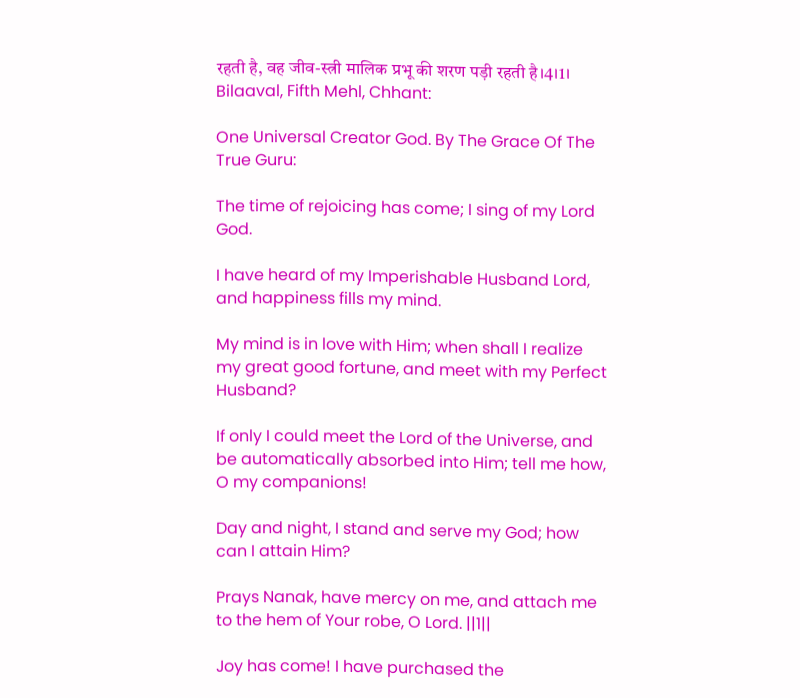रहती है, वह जीव-स्त्री मालिक प्रभू की शरण पड़ी रहती है।4।1।
Bilaaval, Fifth Mehl, Chhant:

One Universal Creator God. By The Grace Of The True Guru:

The time of rejoicing has come; I sing of my Lord God.

I have heard of my Imperishable Husband Lord, and happiness fills my mind.

My mind is in love with Him; when shall I realize my great good fortune, and meet with my Perfect Husband?

If only I could meet the Lord of the Universe, and be automatically absorbed into Him; tell me how, O my companions!

Day and night, I stand and serve my God; how can I attain Him?

Prays Nanak, have mercy on me, and attach me to the hem of Your robe, O Lord. ||1||

Joy has come! I have purchased the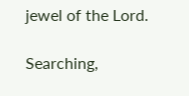jewel of the Lord.

Searching,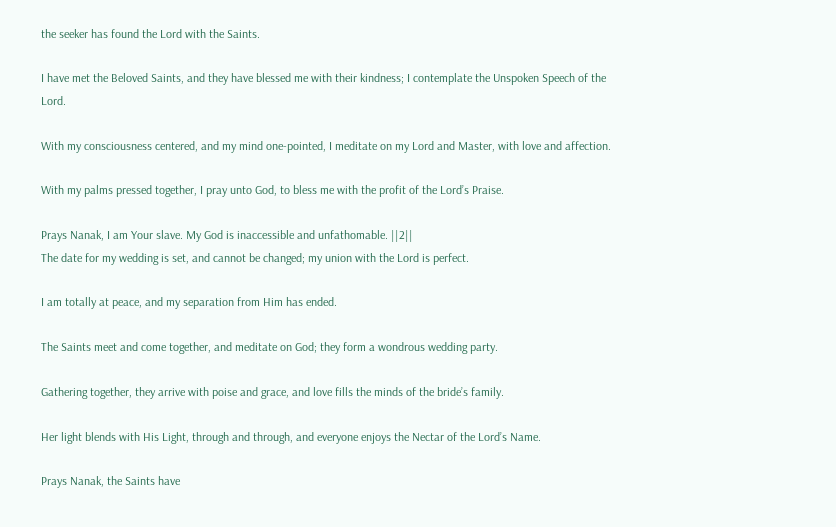the seeker has found the Lord with the Saints.

I have met the Beloved Saints, and they have blessed me with their kindness; I contemplate the Unspoken Speech of the Lord.

With my consciousness centered, and my mind one-pointed, I meditate on my Lord and Master, with love and affection.

With my palms pressed together, I pray unto God, to bless me with the profit of the Lord’s Praise.

Prays Nanak, I am Your slave. My God is inaccessible and unfathomable. ||2||
The date for my wedding is set, and cannot be changed; my union with the Lord is perfect.

I am totally at peace, and my separation from Him has ended.

The Saints meet and come together, and meditate on God; they form a wondrous wedding party.

Gathering together, they arrive with poise and grace, and love fills the minds of the bride’s family.

Her light blends with His Light, through and through, and everyone enjoys the Nectar of the Lord’s Name.

Prays Nanak, the Saints have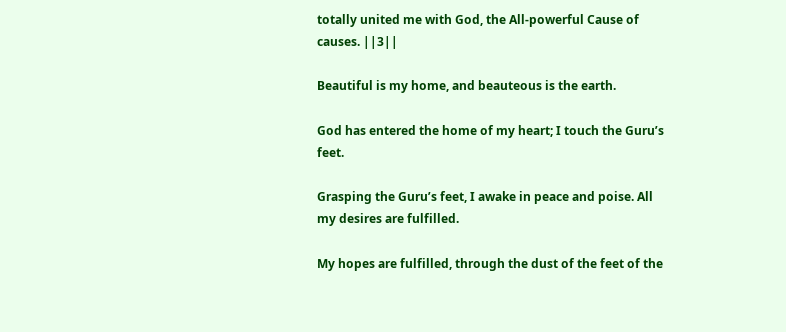totally united me with God, the All-powerful Cause of causes. ||3||

Beautiful is my home, and beauteous is the earth.

God has entered the home of my heart; I touch the Guru’s feet.

Grasping the Guru’s feet, I awake in peace and poise. All my desires are fulfilled.

My hopes are fulfilled, through the dust of the feet of the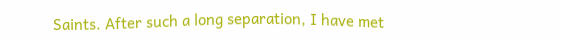Saints. After such a long separation, I have met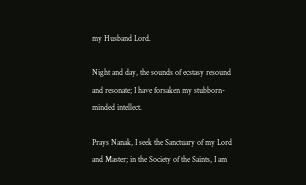my Husband Lord.

Night and day, the sounds of ecstasy resound and resonate; I have forsaken my stubborn-minded intellect.

Prays Nanak, I seek the Sanctuary of my Lord and Master; in the Society of the Saints, I am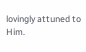lovingly attuned to Him.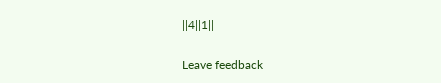||4||1||

Leave feedback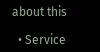about this

  • Service